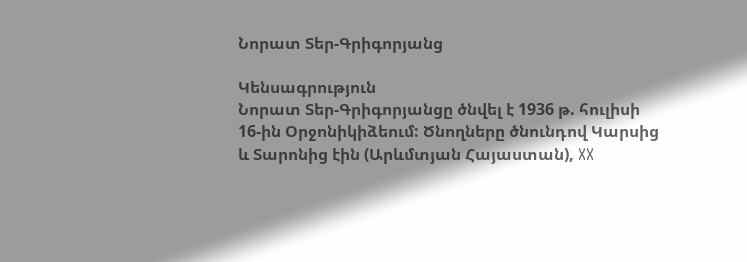Նորատ Տեր-Գրիգորյանց

Կենսագրություն
Նորատ Տեր-Գրիգորյանցը ծնվել է 1936 թ. հուլիսի 16-ին Օրջոնիկիձեում: Ծնողները ծնունդով Կարսից և Տարոնից էին (Արևմտյան Հայաստան), XX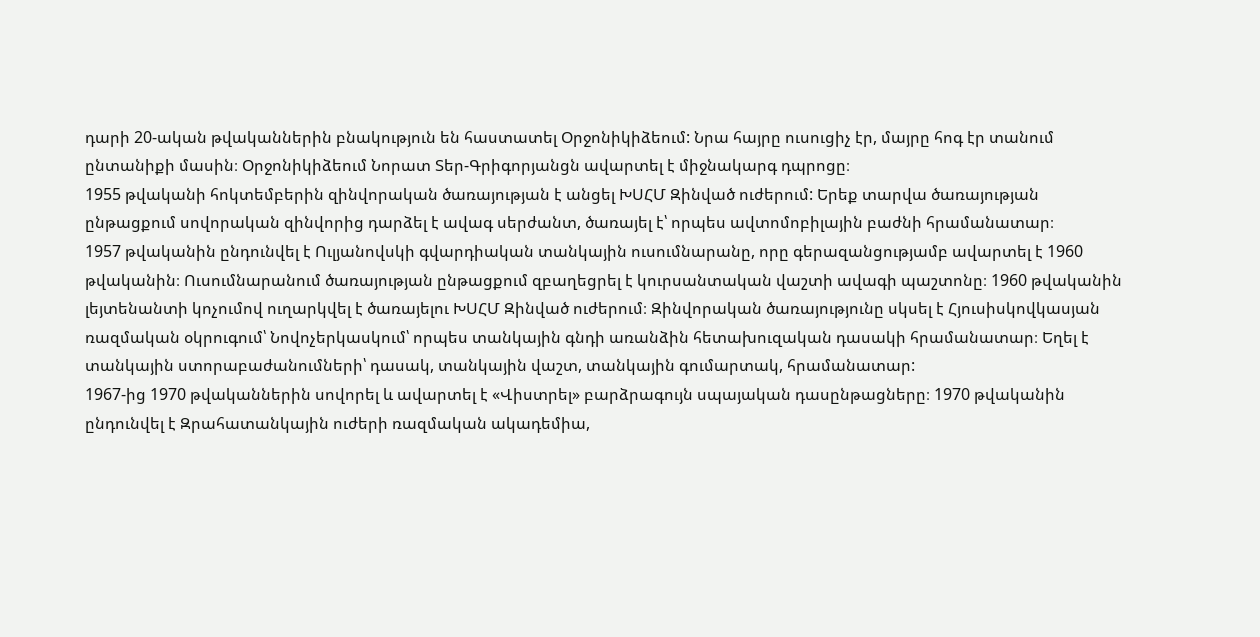դարի 20-ական թվականներին բնակություն են հաստատել Օրջոնիկիձեում: Նրա հայրը ուսուցիչ էր, մայրը հոգ էր տանում ընտանիքի մասին։ Օրջոնիկիձեում Նորատ Տեր-Գրիգորյանցն ավարտել է միջնակարգ դպրոցը։
1955 թվականի հոկտեմբերին զինվորական ծառայության է անցել ԽՍՀՄ Զինված ուժերում: Երեք տարվա ծառայության ընթացքում սովորական զինվորից դարձել է ավագ սերժանտ, ծառայել է՝ որպես ավտոմոբիլային բաժնի հրամանատար։
1957 թվականին ընդունվել է Ուլյանովսկի գվարդիական տանկային ուսումնարանը, որը գերազանցությամբ ավարտել է 1960 թվականին։ Ուսումնարանում ծառայության ընթացքում զբաղեցրել է կուրսանտական վաշտի ավագի պաշտոնը։ 1960 թվականին լեյտենանտի կոչումով ուղարկվել է ծառայելու ԽՍՀՄ Զինված ուժերում։ Զինվորական ծառայությունը սկսել է Հյուսիսկովկասյան ռազմական օկրուգում՝ Նովոչերկասկում՝ որպես տանկային գնդի առանձին հետախուզական դասակի հրամանատար։ Եղել է տանկային ստորաբաժանումների՝ դասակ, տանկային վաշտ, տանկային գումարտակ, հրամանատար:
1967-ից 1970 թվականներին սովորել և ավարտել է «Վիստրել» բարձրագույն սպայական դասընթացները։ 1970 թվականին ընդունվել է Զրահատանկային ուժերի ռազմական ակադեմիա,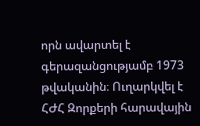որն ավարտել է գերազանցությամբ 1973 թվականին։ Ուղարկվել է ՀԺՀ Զորքերի հարավային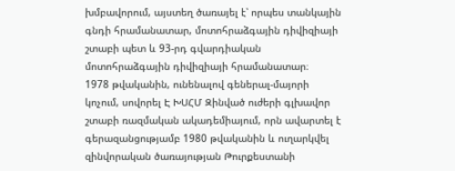խմբավորում, այստեղ ծառայել է՝ որպես տանկային գնդի հրամանատար, մոտոհրաձգային դիվիզիայի շտաբի պետ և 93-րդ գվարդիական մոտոհրաձգային դիվիզիայի հրամանատար։
1978 թվականին, ունենալով գեներալ-մայորի կոչում, սովորել Է ԽՍՀՄ Զինված ուժերի գլխավոր շտաբի ռազմական ակադեմիայում, որն ավարտել է գերազանցությամբ 1980 թվականին և ուղարկվել զինվորական ծառայության Թուրքեստանի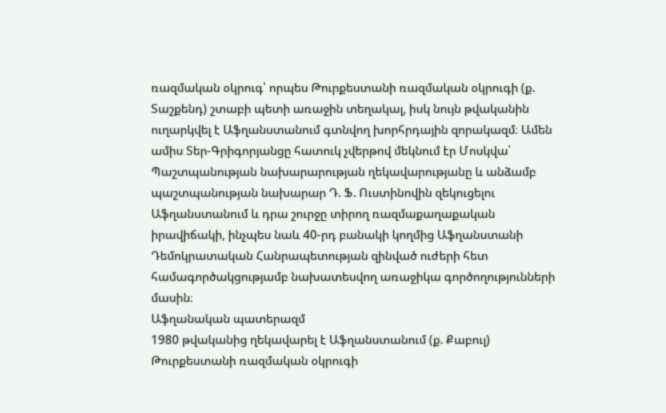ռազմական օկրուգ՝ որպես Թուրքեստանի ռազմական օկրուգի (ք. Տաշքենդ) շտաբի պետի առաջին տեղակալ, իսկ նույն թվականին ուղարկվել է Աֆղանստանում գտնվող խորհրդային զորակազմ։ Ամեն ամիս Տեր-Գրիգորյանցը հատուկ չվերթով մեկնում էր Մոսկվա՝ Պաշտպանության նախարարության ղեկավարությանը և անձամբ պաշտպանության նախարար Դ. Ֆ. Ուստինովին զեկուցելու Աֆղանստանում և դրա շուրջը տիրող ռազմաքաղաքական իրավիճակի, ինչպես նաև 40-րդ բանակի կողմից Աֆղանստանի Դեմոկրատական Հանրապետության զինված ուժերի հետ համագործակցությամբ նախատեսվող առաջիկա գործողությունների մասին։
Աֆղանական պատերազմ
1980 թվականից ղեկավարել է Աֆղանստանում (ք. Քաբուլ) Թուրքեստանի ռազմական օկրուգի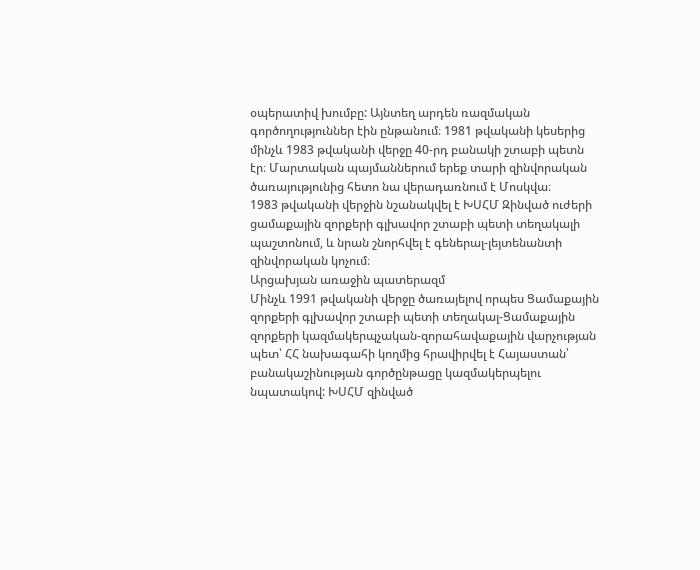օպերատիվ խումբը: Այնտեղ արդեն ռազմական գործողություններ էին ընթանում։ 1981 թվականի կեսերից մինչև 1983 թվականի վերջը 40-րդ բանակի շտաբի պետն էր։ Մարտական պայմաններում երեք տարի զինվորական ծառայությունից հետո նա վերադառնում է Մոսկվա։
1983 թվականի վերջին նշանակվել է ԽՍՀՄ Զինված ուժերի ցամաքային զորքերի գլխավոր շտաբի պետի տեղակալի պաշտոնում, և նրան շնորհվել է գեներալ-լեյտենանտի զինվորական կոչում։
Արցախյան առաջին պատերազմ
Մինչև 1991 թվականի վերջը ծառայելով որպես Ցամաքային զորքերի գլխավոր շտաբի պետի տեղակալ-Ցամաքային զորքերի կազմակերպչական-զորահավաքային վարչության պետ՝ ՀՀ նախագահի կողմից հրավիրվել է Հայաստան՝ բանակաշինության գործընթացը կազմակերպելու նպատակով: ԽՍՀՄ զինված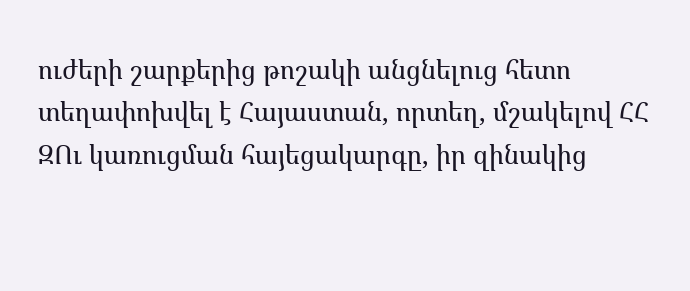ուժերի շարքերից թոշակի անցնելուց հետո տեղափոխվել է Հայաստան, որտեղ, մշակելով ՀՀ ԶՈւ կառուցման հայեցակարգը, իր զինակից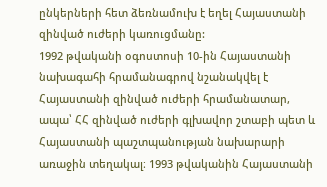ընկերների հետ ձեռնամուխ է եղել Հայաստանի զինված ուժերի կառուցմանը:
1992 թվականի օգոստոսի 10-ին Հայաստանի նախագահի հրամանագրով նշանակվել է Հայաստանի զինված ուժերի հրամանատար, ապա՝ ՀՀ զինված ուժերի գլխավոր շտաբի պետ և Հայաստանի պաշտպանության նախարարի առաջին տեղակալ։ 1993 թվականին Հայաստանի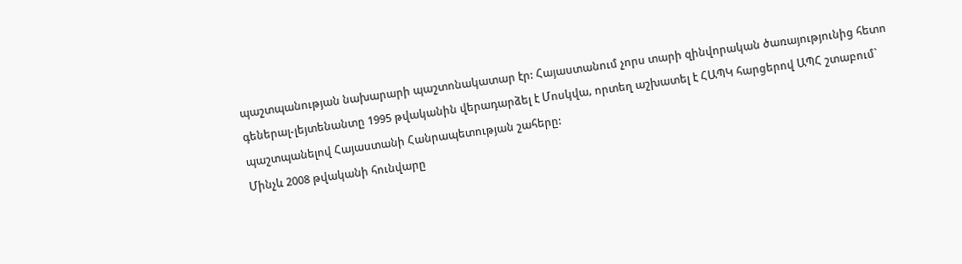պաշտպանության նախարարի պաշտոնակատար էր: Հայաստանում չորս տարի զինվորական ծառայությունից հետո գեներալ-լեյտենանտը 1995 թվականին վերադարձել է Մոսկվա, որտեղ աշխատել է ՀԱՊԿ հարցերով ԱՊՀ շտաբում` պաշտպանելով Հայաստանի Հանրապետության շահերը:
Մինչև 2008 թվականի հունվարը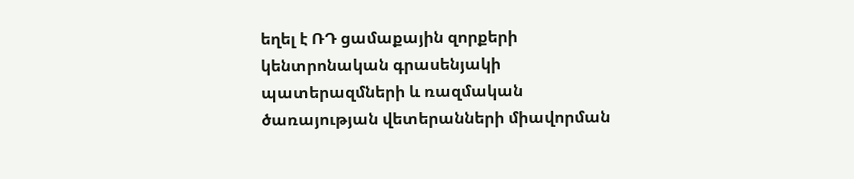եղել է ՌԴ ցամաքային զորքերի կենտրոնական գրասենյակի պատերազմների և ռազմական ծառայության վետերանների միավորման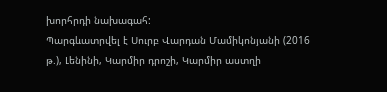խորհրդի նախագահ:
Պարգևատրվել է Սուրբ Վարդան Մամիկոնյանի (2016 թ.), Լենինի, Կարմիր դրոշի, Կարմիր աստղի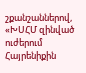շքանշաններով, «ԽՍՀՄ զինված ուժերում Հայրենիքին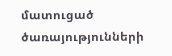մատուցած ծառայությունների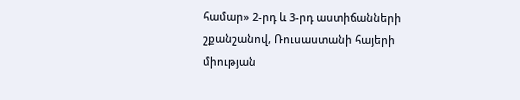համար» 2-րդ և 3-րդ աստիճանների շքանշանով, Ռուսաստանի հայերի միության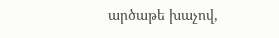արծաթե խաչով,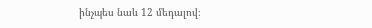ինչպես նաև 12 մեդալով։